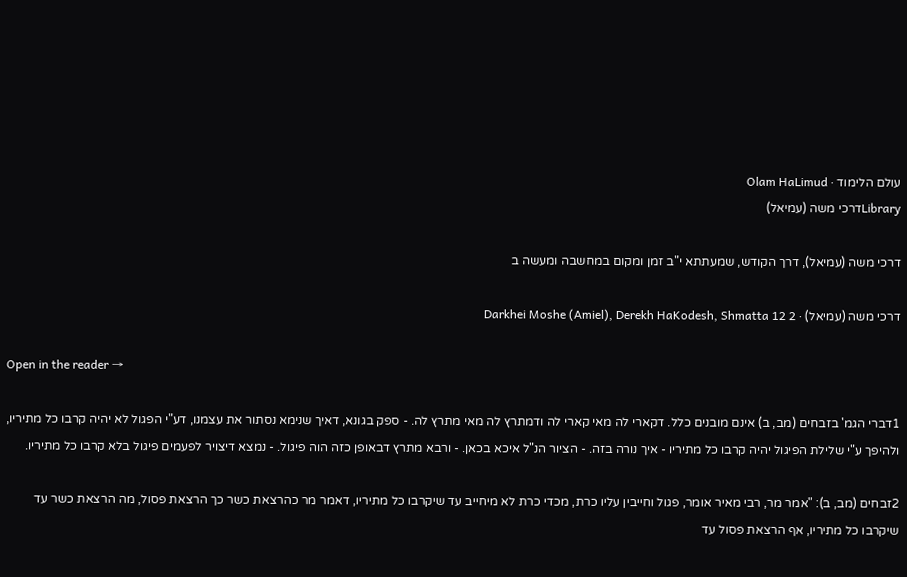עולם הלימוד · Olam HaLimud
Libraryדרכי משה (עמיאל)

דרכי משה (עמיאל), דרך הקודש, שמעתתא י"ב זמן ומקום במחשבה ומעשה ב

דרכי משה (עמיאל) · Darkhei Moshe (Amiel), Derekh HaKodesh, Shmatta 12 2

Open in the reader →

1דברי הגמ' בזבחים (מב, ב) אינם מובנים כלל. דקארי לה מאי קארי לה ודמתרץ לה מאי מתרץ לה. - ספק בגונא, דאיך שנימא נסתור את עצמנו, דע"י הפגול לא יהיה קרבו כל מתיריו, ולהיפך ע"י שלילת הפיגול יהיה קרבו כל מתיריו - איך נורה בזה. - הציור הנ"ל איכא בכאן. - ורבא מתרץ דבאופן כזה הוה פיגול. - נמצא דיצויר לפעמים פיגול בלא קרבו כל מתיריו.

2זבחים (מב, ב): "אמר מר, רבי מאיר אומר, פגול וחייבין עליו כרת, מכדי כרת לא מיחייב עד שיקרבו כל מתיריו, דאמר מר כהרצאת כשר כך הרצאת פסול, מה הרצאת כשר עד שיקרבו כל מתיריו, אף הרצאת פסול עד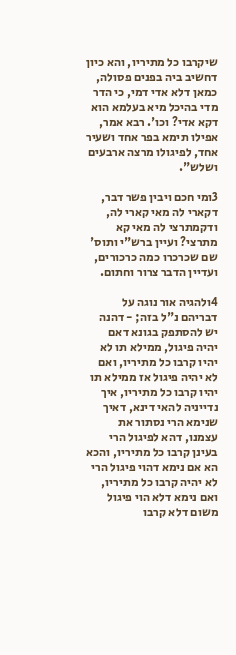שיקרבו כל מתיריו, והא כיון דחשיב ביה בפנים פסולה, כמאן דלא אדי דמי, כי הדר מדי בהיכל מיא בעלמא הוא דקא אדי? וכו'. רבא אמר, אפילו תימא בפר אחד ושעיר אחד, לפיגולו מרצה ארבעים ושלש".

3ומי חכם ויבין פשר דבר, דקארי לה מאי קארי לה, ודקמתרצי לה מאי קא מתרצי? ועיין ברש"י ותוס' שם שכרכרו כמה כרכורים, ועדיין הדבר צרור וחתום.

4ולהגיה אור נוגה על דבריהם נ"ל בזה; - דהנה יש להסתפק בגונא דאם יהיה פיגול, ממילא תו לא יהיו קרבו כל מתיריו, ואם לא יהיה פיגול אז ממילא תו יהיו קרבו כל מתיריו, איך נדייניה להאי דינא, דאיך שנימא הרי נסתור את עצמנו, דהא לפיגול הרי בעינן קרבו כל מתיריו, והכא הא אם נימא דהוי פיגול הרי לא יהיה קרבו כל מתיריו, ואם נימא דלא הוי פיגול משום דלא קרבו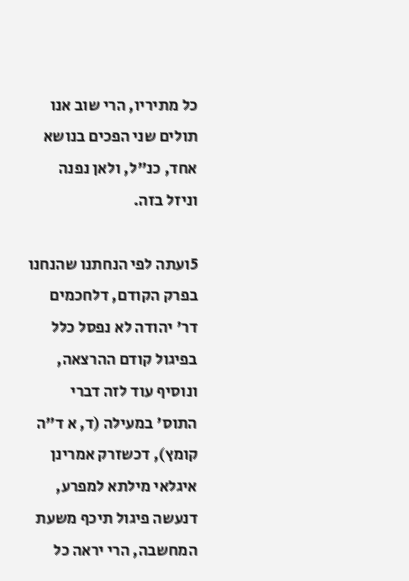כל מתיריו, הרי שוב אנו תולים שני הפכים בנושא אחד, כנ"ל, ולאן נפנה וניזל בזה.

5ועתה לפי הנחתנו שהנחנו בפרק הקודם, דלחכמים דר' יהודה לא נפסל כלל בפיגול קודם ההרצאה, ונוסיף עוד לזה דברי התוס' במעילה (ד, א ד"ה קומץ), דכשזרק אמרינן איגלאי מילתא למפרע, דנעשה פיגול תיכף משעת המחשבה, הרי יראה כל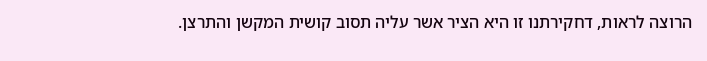הרוצה לראות, דחקירתנו זו היא הציר אשר עליה תסוב קושית המקשן והתרצן.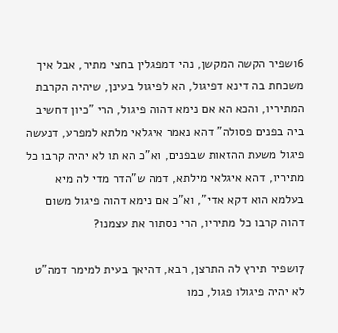6ושפיר הקשה המקשן, נהי דמפגלין בחצי מתיר, אבל איך משכחת בה דינא דפיגול, הא לפיגול בעינן, שיהיה הקרבת המתיריו, והכא הא אם נימא דהוה פיגול, הרי "כיון דחשיב ביה בפנים פסולה" דהא נאמר איגלאי מלתא למפרע, דנעשה פיגול משעת ההזאות שבפנים, וא"כ הא תו לא יהיה קרבו כל מתיריו, דהא איגלאי מילתא, דמה ש"הדר מדי לה מיא בעלמא הוא דקא אדי", וא"כ אם נימא דהוה פיגול משום דהוה קרבו כל מתיריו, הרי נסתור את עצמנו?

7ושפיר תירץ לה התרצן, רבא, דהיאך בעית למימר דמה"ט לא יהיה פיגולו פגול, כמו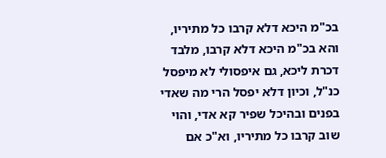בכ"מ היכא דלא קרבו כל מתיריו, והא בכ"מ היכא דלא קרבו, מלבד דכרת ליכא, גם איפסולי לא מיפסל כנ"ל, וכיון דלא יפסל הרי מה שאדי בפנים ובהיכל שפיר קא אדי, והוי שוב קרבו כל מתיריו, וא"כ אם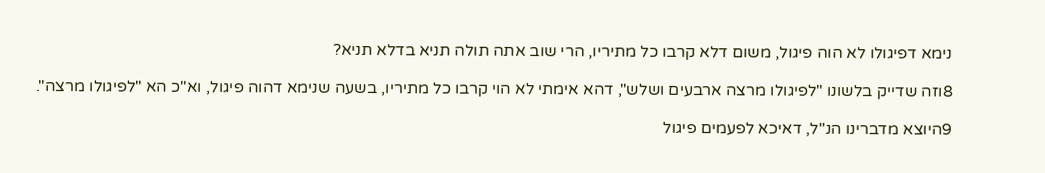נימא דפיגולו לא הוה פיגול, משום דלא קרבו כל מתיריו, הרי שוב אתה תולה תניא בדלא תניא?

8וזה שדייק בלשונו "לפיגולו מרצה ארבעים ושלש", דהא אימתי לא הוי קרבו כל מתיריו, בשעה שנימא דהוה פיגול, וא"כ הא "לפיגולו מרצה".

9היוצא מדברינו הנ"ל, דאיכא לפעמים פיגול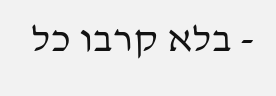- בלא קרבו כל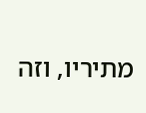מתיריו, וזה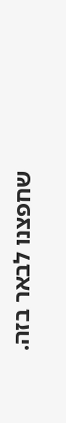שחפצנו לבאר בזה.